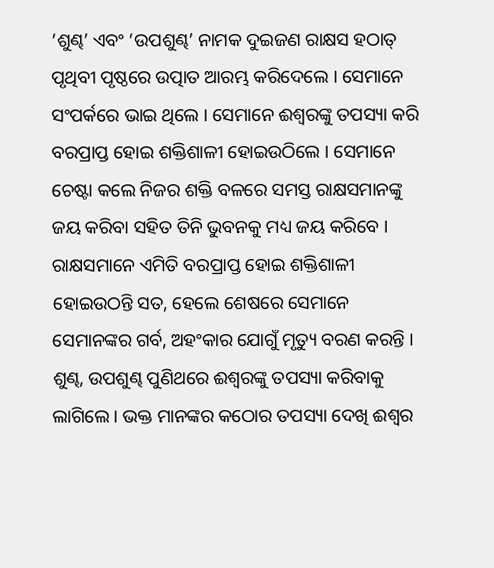‘ଶୁଣ୍ଢ’ ଏବଂ ‘ଉପଶୁଣ୍ଢ’ ନାମକ ଦୁଇଜଣ ରାକ୍ଷସ ହଠାତ୍ ପୃଥିବୀ ପୃଷ୍ଠରେ ଉତ୍ପାତ ଆରମ୍ଭ କରିଦେଲେ । ସେମାନେ ସଂପର୍କରେ ଭାଇ ଥିଲେ । ସେମାନେ ଈଶ୍ୱରଙ୍କୁ ତପସ୍ୟା କରି ବରପ୍ରାପ୍ତ ହୋଇ ଶକ୍ତିଶାଳୀ ହୋଇଉଠିଲେ । ସେମାନେ ଚେଷ୍ଟା କଲେ ନିଜର ଶକ୍ତି ବଳରେ ସମସ୍ତ ରାକ୍ଷସମାନଙ୍କୁ ଜୟ କରିବା ସହିତ ତିନି ଭୁବନକୁ ମଧ୍ୟ ଜୟ କରିବେ । ରାକ୍ଷସମାନେ ଏମିତି ବରପ୍ରାପ୍ତ ହୋଇ ଶକ୍ତିଶାଳୀ ହୋଇଉଠନ୍ତି ସତ, ହେଲେ ଶେଷରେ ସେମାନେ ସେମାନଙ୍କର ଗର୍ବ, ଅହଂକାର ଯୋଗୁଁ ମୃତ୍ୟୁ ବରଣ କରନ୍ତି ।
ଶୁଣ୍ଢ, ଉପଶୁଣ୍ଢ ପୁଣିଥରେ ଈଶ୍ୱରଙ୍କୁ ତପସ୍ୟା କରିବାକୁ ଲାଗିଲେ । ଭକ୍ତ ମାନଙ୍କର କଠୋର ତପସ୍ୟା ଦେଖି ଈଶ୍ୱର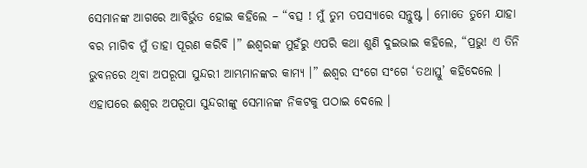ସେମାନଙ୍କ ଆଗରେ ଆବିର୍ଭୁତ ହୋଇ କହିଲେ – “ବତ୍ସ ! ମୁଁ ତୁମ ତପସ୍ୟାରେ ସନ୍ତୁଷ୍ଟ । ମୋତେ ତୁମେ ଯାହା ବର ମାଗିବ ମୁଁ ତାହା ପୂରଣ କରିବି ।” ଈଶ୍ୱରଙ୍କ ମୁହଁରୁ ଏପରି କଥା ଶୁଣି ଦୁଇଭାଇ କହିଲେ, “ପ୍ରଭୁ! ଏ ତିନି ଭୁବନରେ ଥିବା ଅପରୂପା ସୁନ୍ଦରୀ ଆମ୍ଭମାନଙ୍କର କାମ୍ୟ ।” ଈଶ୍ୱର ସଂଗେ ସଂଗେ ‘ତଥାସ୍ତୁ’ କହିଦେଲେ । ଏହାପରେ ଈଶ୍ୱର ଅପରୂପା ସୁନ୍ଦରୀଙ୍କୁ ସେମାନଙ୍କ ନିକଟକୁ ପଠାଇ ଦେଲେ ।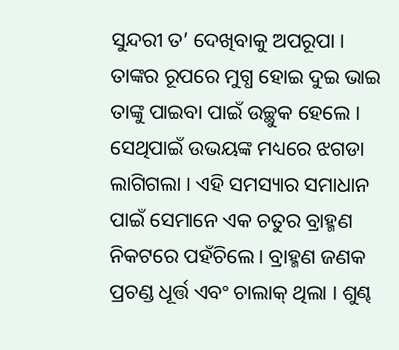ସୁନ୍ଦରୀ ତ’ ଦେଖିବାକୁ ଅପରୂପା । ତାଙ୍କର ରୂପରେ ମୁଗ୍ଧ ହୋଇ ଦୁଇ ଭାଇ ତାଙ୍କୁ ପାଇବା ପାଇଁ ଉଚ୍ଛୁକ ହେଲେ । ସେଥିପାଇଁ ଉଭୟଙ୍କ ମଧ୍ୟରେ ଝଗଡା ଲାଗିଗଲା । ଏହି ସମସ୍ୟାର ସମାଧାନ ପାଇଁ ସେମାନେ ଏକ ଚତୁର ବ୍ରାହ୍ମଣ ନିକଟରେ ପହଁଚିଲେ । ବ୍ରାହ୍ମଣ ଜଣକ ପ୍ରଚଣ୍ଡ ଧୂର୍ତ୍ତ ଏବଂ ଚାଲାକ୍ ଥିଲା । ଶୁଣ୍ଢ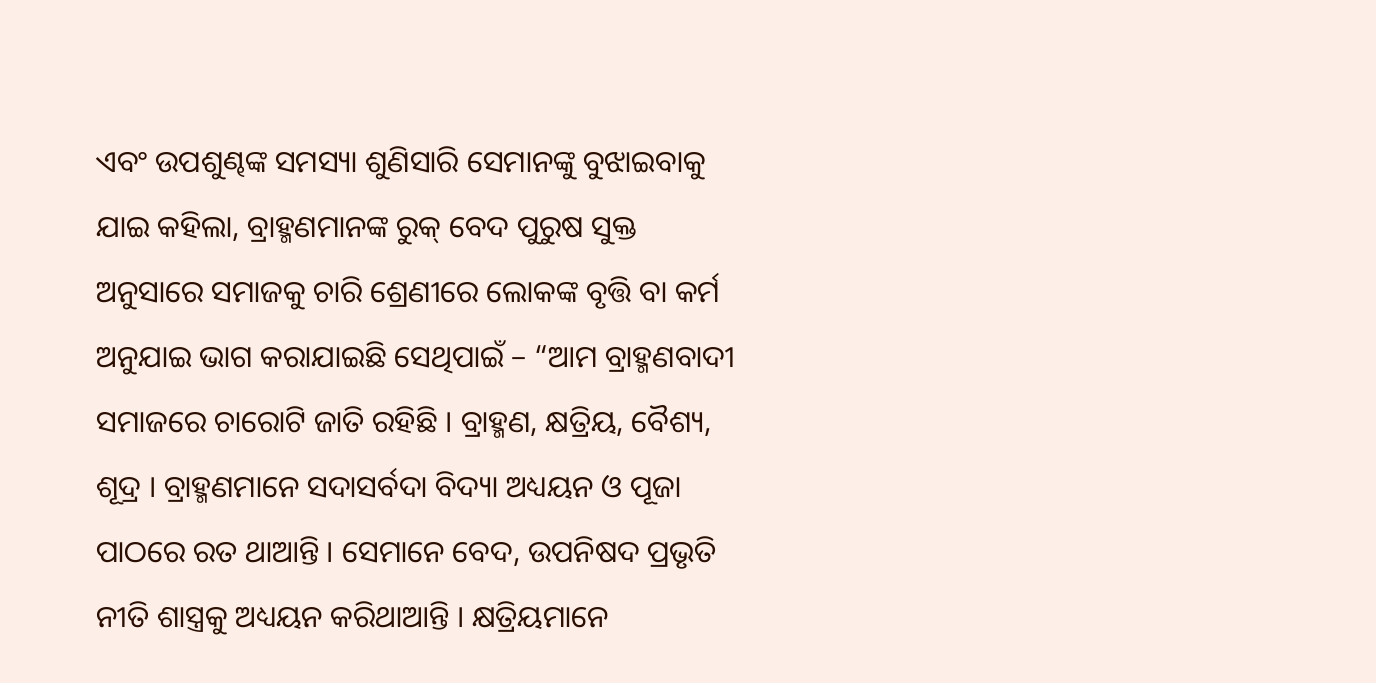ଏବଂ ଉପଶୁଣ୍ଢଙ୍କ ସମସ୍ୟା ଶୁଣିସାରି ସେମାନଙ୍କୁ ବୁଝାଇବାକୁ ଯାଇ କହିଲା, ବ୍ରାହ୍ମଣମାନଙ୍କ ରୁକ୍ ବେଦ ପୁରୁଷ ସୁକ୍ତ ଅନୁସାରେ ସମାଜକୁ ଚାରି ଶ୍ରେଣୀରେ ଲୋକଙ୍କ ବୃତ୍ତି ବା କର୍ମ ଅନୁଯାଇ ଭାଗ କରାଯାଇଛି ସେଥିପାଇଁ – “ଆମ ବ୍ରାହ୍ମଣବାଦୀ ସମାଜରେ ଚାରୋଟି ଜାତି ରହିଛି । ବ୍ରାହ୍ମଣ, କ୍ଷତ୍ରିୟ, ବୈଶ୍ୟ, ଶୂଦ୍ର । ବ୍ରାହ୍ମଣମାନେ ସଦାସର୍ବଦା ବିଦ୍ୟା ଅଧ୍ୟୟନ ଓ ପୂଜା ପାଠରେ ରତ ଥାଆନ୍ତି । ସେମାନେ ବେଦ, ଉପନିଷଦ ପ୍ରଭୃତି ନୀତି ଶାସ୍ତ୍ରକୁ ଅଧ୍ୟୟନ କରିଥାଆନ୍ତି । କ୍ଷତ୍ରିୟମାନେ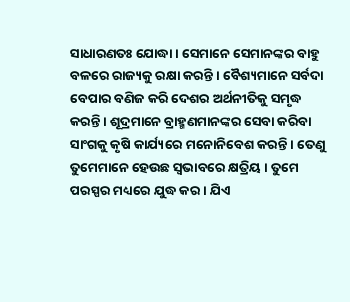ସାଧାରଣତଃ ଯୋଦ୍ଧା । ସେମାନେ ସେମାନଙ୍କର ବାହୁ ବଳରେ ରାଜ୍ୟକୁ ରକ୍ଷା କରନ୍ତି । ବୈଶ୍ୟମାନେ ସର୍ବଦା ବେପାର ବଣିଜ କରି ଦେଶର ଅର୍ଥନୀତିକୁ ସମୃଦ୍ଧ କରନ୍ତି । ଶୂଦ୍ରମାନେ ବ୍ରାହ୍ମଣମାନଙ୍କର ସେବା କରିବା ସାଂଗକୁ କୃଷି କାର୍ଯ୍ୟରେ ମନୋନିବେଶ କରନ୍ତି । ତେଣୁ ତୁମେମାନେ ହେଉଛ ସ୍ୱଭାବରେ କ୍ଷତ୍ରିୟ । ତୁମେ ପରସ୍ପର ମଧ୍ୟରେ ଯୁଦ୍ଧ କର । ଯିଏ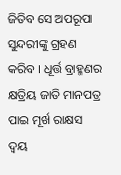ଜିତିବ ସେ ଅପରୂପା ସୁନ୍ଦରୀଙ୍କୁ ଗ୍ରହଣ କରିବ । ଧୂର୍ତ୍ତ ବ୍ରାହ୍ମଣର କ୍ଷତ୍ରିୟ ଜାତି ମାନପତ୍ର ପାଇ ମୂର୍ଖ ରାକ୍ଷସ ଦ୍ୱୟ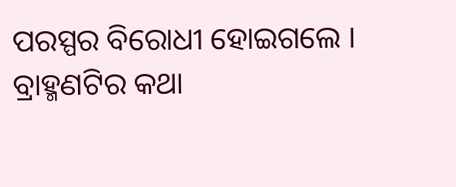ପରସ୍ପର ବିରୋଧୀ ହୋଇଗଲେ ।
ବ୍ରାହ୍ମଣଟିର କଥା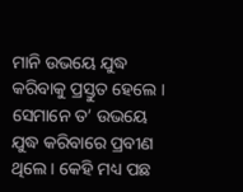ମାନି ଉଭୟେ ଯୁଦ୍ଧ କରିବାକୁ ପ୍ରସ୍ତୁତ ହେଲେ । ସେମାନେ ତ’ ଉଭୟେ ଯୁଦ୍ଧ କରିବାରେ ପ୍ରବୀଣ ଥିଲେ । କେହି ମଧ୍ୟ ପଛ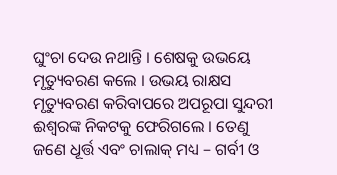ଘୁଂଚା ଦେଉ ନଥାନ୍ତି । ଶେଷକୁ ଉଭୟେ ମୃତ୍ୟୁବରଣ କଲେ । ଉଭୟ ରାକ୍ଷସ ମୃତ୍ୟୁବରଣ କରିବାପରେ ଅପରୂପା ସୁନ୍ଦରୀ ଈଶ୍ୱରଙ୍କ ନିକଟକୁ ଫେରିଗଲେ । ତେଣୁ ଜଣେ ଧୂର୍ତ୍ତ ଏବଂ ଚାଲାକ୍ ମଧ୍ୟ – ଗର୍ବୀ ଓ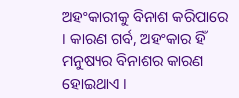ଅହଂକାରୀକୁ ବିନାଶ କରିପାରେ । କାରଣ ଗର୍ବ, ଅହଂକାର ହିଁ ମନୁଷ୍ୟର ବିନାଶର କାରଣ ହୋଇଥାଏ ।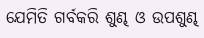ଯେମିତି ଗର୍ବକରି ଶୁଣ୍ଢ ଓ ଉପଶୁଣ୍ଢ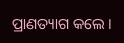ପ୍ରାଣତ୍ୟାଗ କଲେ ।